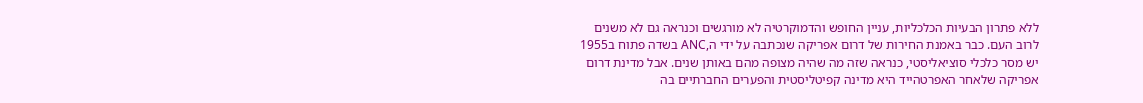ללא פתרון הבעיות הכלכליות, עניין החופש והדמוקרטיה לא מורגשים וכנראה גם לא משנים לרוב העם. כבר באמנת החירות של דרום אפריקה שנכתבה על ידי ה,ANC בשדה פתוח ב1955 יש מסר כלכלי סוציאליסטי, כנראה שזה מה שהיה מצופה מהם באותן שנים. אבל מדינת דרום
אפריקה שלאחר האפרטהייד היא מדינה קפיטליסטית והפערים החברתיים בה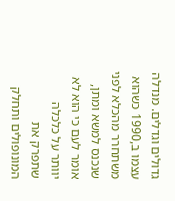גדולים וגדלים. מנדלה עצמו ב,1990 כשהוא משתחרר מהכלא לפני שנכנס למשא ומתן, אומר לעם כי הוא לא יוותר על כלכלה שתפרק את המונופולים ותחלק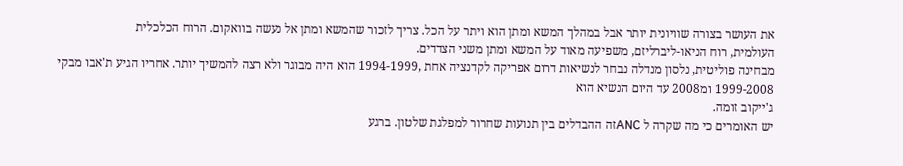את העושר בצורה שוויונית יותר אבל במהלך המשא ומתן הוא ויתר על הכל. צריך לזכור שהמשא ומתן אל נעשה בוואקום. הרוח הכלכלית
העולמית, רוח הניאו-ליברליזם, משפיעה מאוד על המשא ומתן משני הצדדים.
מבחינה פוליטית, נלסון מנדלה נבחר לנשיאות דרום אפריקה לקדנציה אחת ,1994-1999 הוא היה מבוגר ולא רצה להמשיך יותר. אחריו הגיע ת'אבו מבקי 1999-2008 ומ2008 עד היום הנשיא הוא
ג'ייקוב זומה.
יש האומרים כי מה שקרה ל ANCזה ההבדלים בין תנועות שחרור למפלגת שלטון. ברגע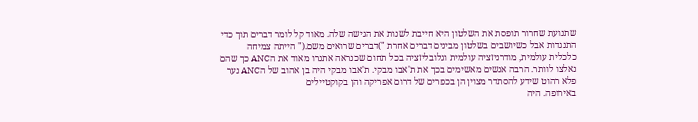שתנועת שחרור תופסת את השלטון היא חייבת לשנות את הגישה שלה. מאוד קל לומר דברים תוך כדי התנגדות אבל כשיושבים בשלטון מבינים דברים אחרת ")דברים שרואים משם.(" הייתה צמיחה כלכלית עולמית, מודרניזציה עולמית וגלובליזציה בכל תחום שכנראה אתגרו מאוד את הANC כך שהם נאלצו לוותר. הרבה אנשים מאשימים בכך את ת'אבו מבקי. ת'אבו מבקי היה בן אהוב של הANC נער פלא רהוט שידע להסתדר מצוין הן בכפרים של דרום אפריקה והן בקוקטיילים
באירופה. היה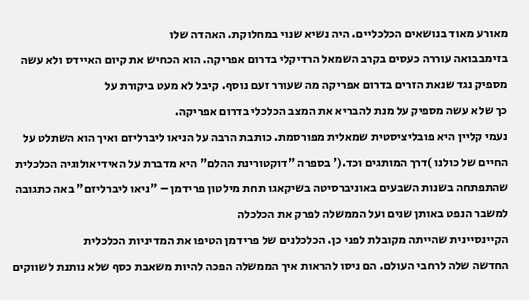מאורע מאוד בנושאים הכלכליים. היה נשיא שנוי במחלוקת. האהדה שלו
בזימבבואה עוררה כעסים בקרב השמאל הרדיקלי בדרום אפריקה. הוא הכחיש את קיום האיידס ולא עשה מספיק נגד שנאת הזרים בדרום אפריקה מה שעורר זעם נוסף. קיבל לא מעט ביקורת על
כך שלא עשה מספיק על מנת להבריא את המצב הכלכלי בדרום אפריקה.
נעמי קליין היא פובליציסטית שמאלית מפורסמת. כותבת הרבה על הניאו ליברליזם ואיך הוא השתלט על החיים של כולנו )דרך המותגים וכד.(' בספרה "דוקטורינת ההלם" היא מדברת על האידיאולוגיה הכלכלית שהתפתחה בשנות השבעים באוניברסיטה בשיקאגו תחת מילטון פרידמן – "ניאו ליברליזם" באה כתגובה למשבר הנפט באותן שנים ועל הממשלה לפרק את הכלכלה
הקיינסיינית שהייתה מקובלת לפני כן. הכלכלנים של פרידמן הטיפו את המדיניות הכלכלית
החדשה שלה לרחבי העולם. הם ניסו להראות איך הממשלה הפכה להיות משאבת כסף שלא נותנת לשווקים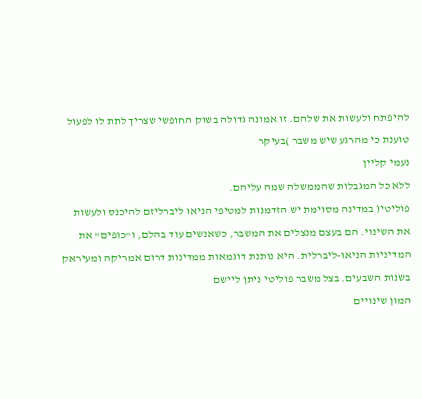להיפתח ולעשות את שלהם. זו אמונה גדולה בשוק החופשי שצריך לתת לו לפעול
טוענת כי מהרגע שיש משבר )בעיקר
נעמי קליין
ללא כל המגבלות שהממשלה שמה עליהם.
פוליטי( במדינה מסוימת יש הזדמנות למטיפי הניאו ליברליזם להיכנס ולעשות את השינוי. הם בעצם מנצלים את המשבר, כשאנשים עוד בהלם, ו"כופים" את המדיניות הניאו-ליברלית. היא נותנת דוגמאות ממדינות דרום אמריקה ומעיראק בשנות השבעים. בצל משבר פוליטי ניתן ליישם
המון שינויים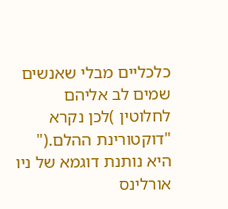כלכליים מבלי שאנשים שמים לב אליהם לחלוטין )לכן נקרא "דוקטורינת ההלם.(" היא נותנת דוגמא של ניו אורלינס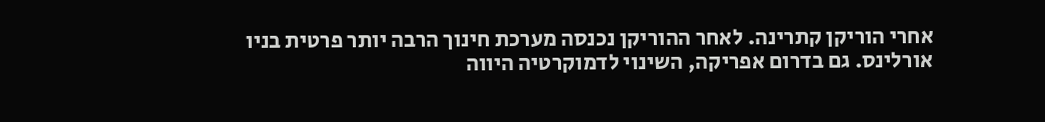אחרי הוריקן קתרינה. לאחר ההוריקן נכנסה מערכת חינוך הרבה יותר פרטית בניו אורלינס. גם בדרום אפריקה, השינוי לדמוקרטיה היווה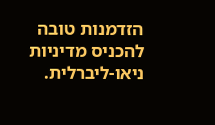הזדמנות טובה
להכניס מדיניות ניאו-ליברלית.